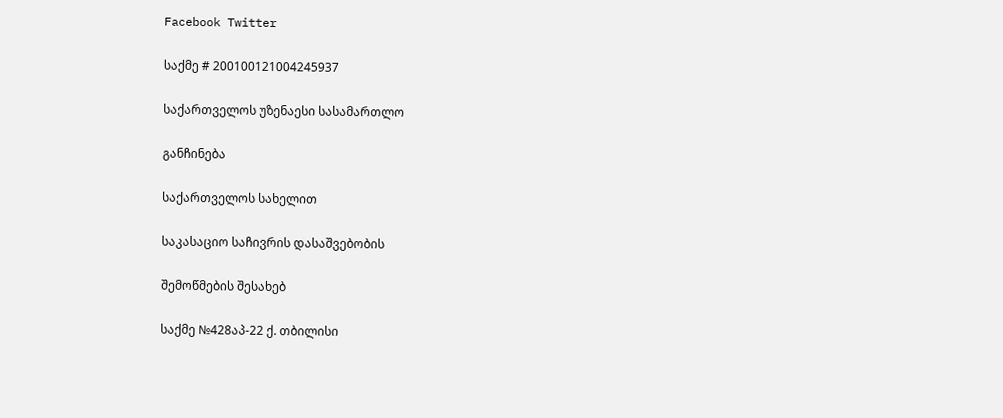Facebook Twitter

საქმე # 200100121004245937

საქართველოს უზენაესი სასამართლო

განჩინება

საქართველოს სახელით

საკასაციო საჩივრის დასაშვებობის

შემოწმების შესახებ

საქმე №428აპ-22 ქ. თბილისი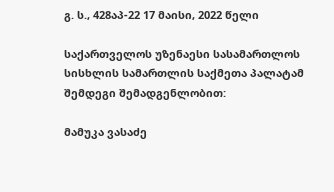გ. ს., 428აპ-22 17 მაისი, 2022 წელი

საქართველოს უზენაესი სასამართლოს სისხლის სამართლის საქმეთა პალატამ შემდეგი შემადგენლობით:

მამუკა ვასაძე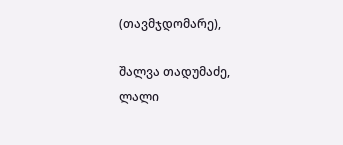(თავმჯდომარე),

შალვა თადუმაძე, ლალი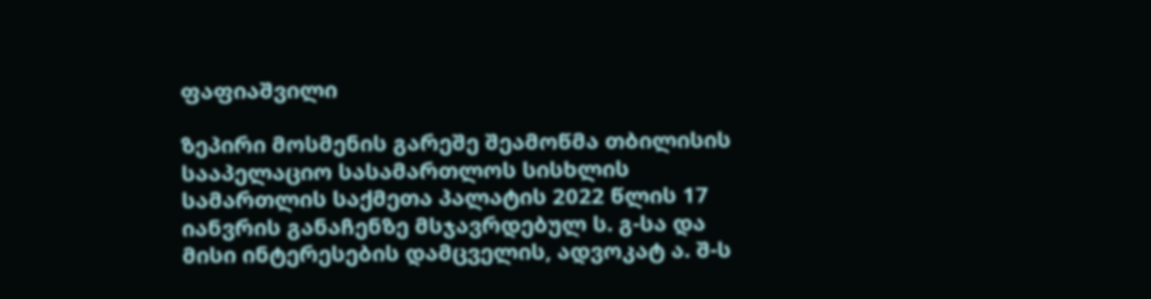ფაფიაშვილი

ზეპირი მოსმენის გარეშე შეამოწმა თბილისის სააპელაციო სასამართლოს სისხლის სამართლის საქმეთა პალატის 2022 წლის 17 იანვრის განაჩენზე მსჯავრდებულ ს. გ-სა და მისი ინტერესების დამცველის, ადვოკატ ა. შ-ს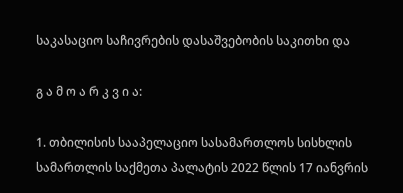საკასაციო საჩივრების დასაშვებობის საკითხი და

გ ა მ ო ა რ კ ვ ი ა:

1. თბილისის სააპელაციო სასამართლოს სისხლის სამართლის საქმეთა პალატის 2022 წლის 17 იანვრის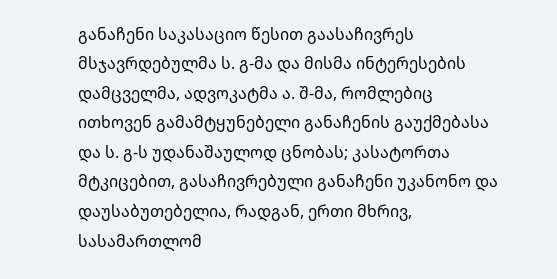განაჩენი საკასაციო წესით გაასაჩივრეს მსჯავრდებულმა ს. გ-მა და მისმა ინტერესების დამცველმა, ადვოკატმა ა. შ-მა, რომლებიც ითხოვენ გამამტყუნებელი განაჩენის გაუქმებასა და ს. გ-ს უდანაშაულოდ ცნობას; კასატორთა მტკიცებით, გასაჩივრებული განაჩენი უკანონო და დაუსაბუთებელია, რადგან, ერთი მხრივ, სასამართლომ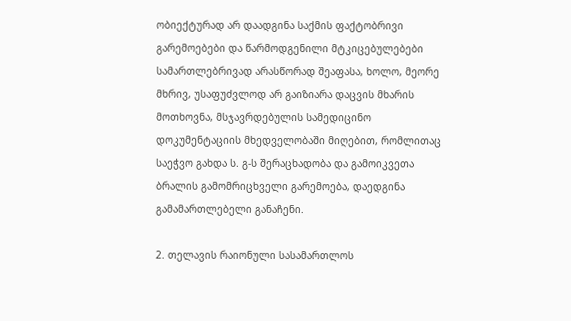ობიექტურად არ დაადგინა საქმის ფაქტობრივი გარემოებები და წარმოდგენილი მტკიცებულებები სამართლებრივად არასწორად შეაფასა, ხოლო, მეორე მხრივ, უსაფუძვლოდ არ გაიზიარა დაცვის მხარის მოთხოვნა, მსჯავრდებულის სამედიცინო დოკუმენტაციის მხედველობაში მიღებით, რომლითაც საეჭვო გახდა ს. გ-ს შერაცხადობა და გამოიკვეთა ბრალის გამომრიცხველი გარემოება, დაედგინა გამამართლებელი განაჩენი.

2. თელავის რაიონული სასამართლოს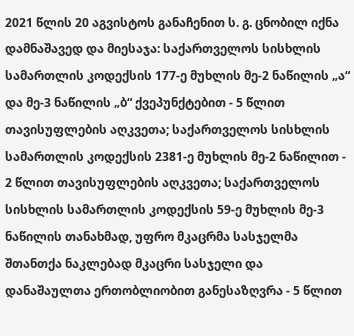2021 წლის 20 აგვისტოს განაჩენით ს. გ. ცნობილ იქნა დამნაშავედ და მიესაჯა: საქართველოს სისხლის სამართლის კოდექსის 177-ე მუხლის მე-2 ნაწილის „ა“ და მე-3 ნაწილის „ბ“ ქვეპუნქტებით - 5 წლით თავისუფლების აღკვეთა; საქართველოს სისხლის სამართლის კოდექსის 2381-ე მუხლის მე-2 ნაწილით - 2 წლით თავისუფლების აღკვეთა; საქართველოს სისხლის სამართლის კოდექსის 59-ე მუხლის მე-3 ნაწილის თანახმად, უფრო მკაცრმა სასჯელმა შთანთქა ნაკლებად მკაცრი სასჯელი და დანაშაულთა ერთობლიობით განესაზღვრა - 5 წლით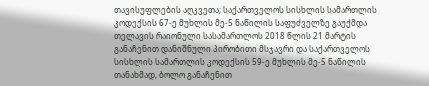თავისუფლების აღკვეთა; საქართველოს სისხლის სამართლის კოდექსის 67-ე მუხლის მე-5 ნაწილის საფუძველზე გაუქმდა თელავის რაიონული სასამართლოს 2018 წლის 21 მარტის განაჩენით დანიშნული პირობითი მსჯავრი და საქართველოს სისხლის სამართლის კოდექსის 59-ე მუხლის მე-5 ნაწილის თანახმად, ბოლო განაჩენით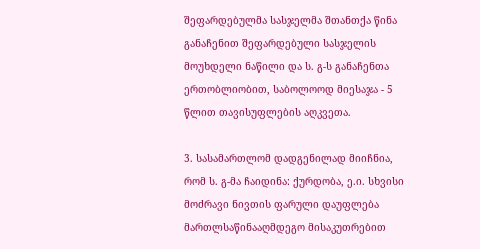შეფარდებულმა სასჯელმა შთანთქა წინა განაჩენით შეფარდებული სასჯელის მოუხდელი ნაწილი და ს. გ-ს განაჩენთა ერთობლიობით, საბოლოოდ მიესაჯა - 5 წლით თავისუფლების აღკვეთა.

3. სასამართლომ დადგენილად მიიჩნია, რომ ს. გ-მა ჩაიდინა: ქურდობა, ე.ი. სხვისი მოძრავი ნივთის ფარული დაუფლება მართლსაწინააღმდეგო მისაკუთრებით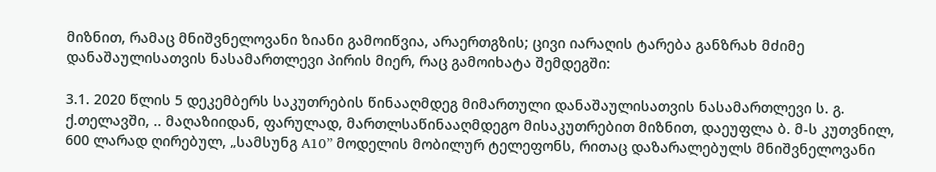მიზნით, რამაც მნიშვნელოვანი ზიანი გამოიწვია, არაერთგზის; ცივი იარაღის ტარება განზრახ მძიმე დანაშაულისათვის ნასამართლევი პირის მიერ, რაც გამოიხატა შემდეგში:

3.1. 2020 წლის 5 დეკემბერს საკუთრების წინააღმდეგ მიმართული დანაშაულისათვის ნასამართლევი ს. გ. ქ.თელავში, .. მაღაზიიდან, ფარულად, მართლსაწინააღმდეგო მისაკუთრებით მიზნით, დაეუფლა ბ. მ-ს კუთვნილ, 600 ლარად ღირებულ, „სამსუნგ A10” მოდელის მობილურ ტელეფონს, რითაც დაზარალებულს მნიშვნელოვანი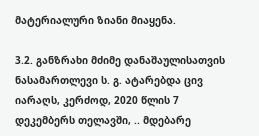მატერიალური ზიანი მიაყენა.

3.2. განზრახი მძიმე დანაშაულისათვის ნასამართლევი ს. გ. ატარებდა ცივ იარაღს, კერძოდ, 2020 წლის 7 დეკემბერს თელავში, .. მდებარე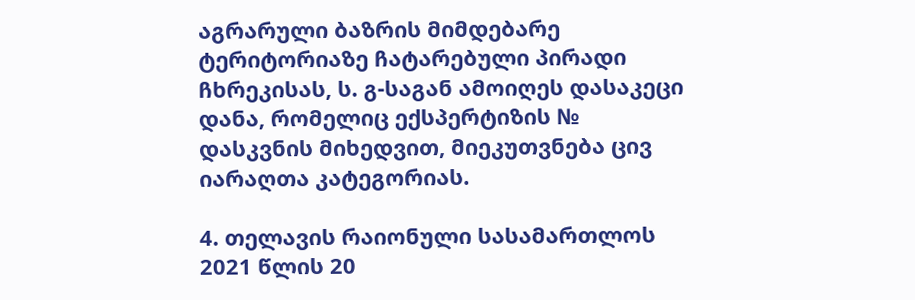აგრარული ბაზრის მიმდებარე ტერიტორიაზე ჩატარებული პირადი ჩხრეკისას, ს. გ-საგან ამოიღეს დასაკეცი დანა, რომელიც ექსპერტიზის № დასკვნის მიხედვით, მიეკუთვნება ცივ იარაღთა კატეგორიას.

4. თელავის რაიონული სასამართლოს 2021 წლის 20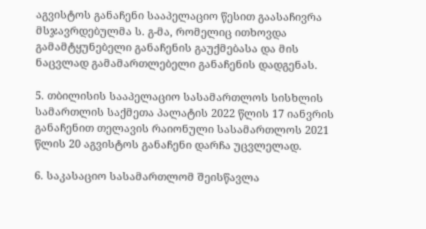აგვისტოს განაჩენი სააპელაციო წესით გაასაჩივრა მსჯავრდებულმა ს. გ-მა, რომელიც ითხოვდა გამამტყუნებელი განაჩენის გაუქმებასა და მის ნაცვლად გამამართლებელი განაჩენის დადგენას.

5. თბილისის სააპელაციო სასამართლოს სისხლის სამართლის საქმეთა პალატის 2022 წლის 17 იანვრის განაჩენით თელავის რაიონული სასამართლოს 2021 წლის 20 აგვისტოს განაჩენი დარჩა უცვლელად.

6. საკასაციო სასამართლომ შეისწავლა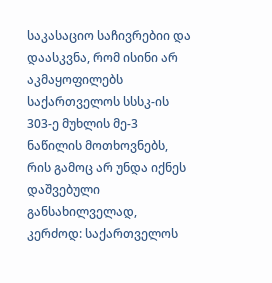საკასაციო საჩივრებიი და დაასკვნა, რომ ისინი არ აკმაყოფილებს საქართველოს სსსკ-ის 303-ე მუხლის მე-3 ნაწილის მოთხოვნებს, რის გამოც არ უნდა იქნეს დაშვებული განსახილველად, კერძოდ: საქართველოს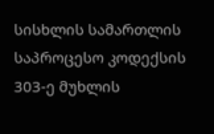სისხლის სამართლის საპროცესო კოდექსის 303-ე მუხლის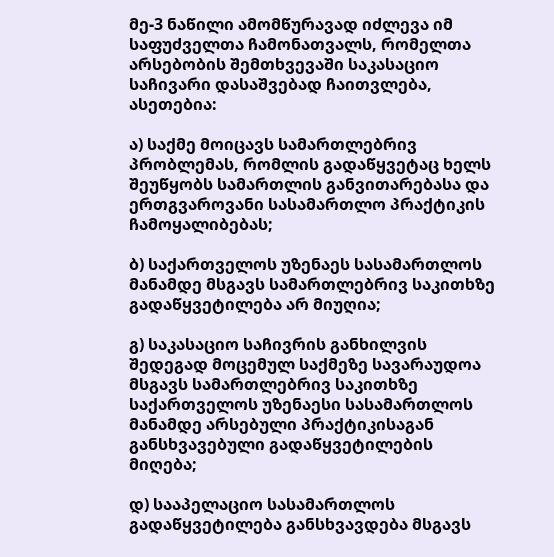მე-3 ნაწილი ამომწურავად იძლევა იმ საფუძველთა ჩამონათვალს, რომელთა არსებობის შემთხვევაში საკასაციო საჩივარი დასაშვებად ჩაითვლება, ასეთებია:

ა) საქმე მოიცავს სამართლებრივ პრობლემას, რომლის გადაწყვეტაც ხელს შეუწყობს სამართლის განვითარებასა და ერთგვაროვანი სასამართლო პრაქტიკის ჩამოყალიბებას;

ბ) საქართველოს უზენაეს სასამართლოს მანამდე მსგავს სამართლებრივ საკითხზე გადაწყვეტილება არ მიუღია;

გ) საკასაციო საჩივრის განხილვის შედეგად მოცემულ საქმეზე სავარაუდოა მსგავს სამართლებრივ საკითხზე საქართველოს უზენაესი სასამართლოს მანამდე არსებული პრაქტიკისაგან განსხვავებული გადაწყვეტილების მიღება;

დ) სააპელაციო სასამართლოს გადაწყვეტილება განსხვავდება მსგავს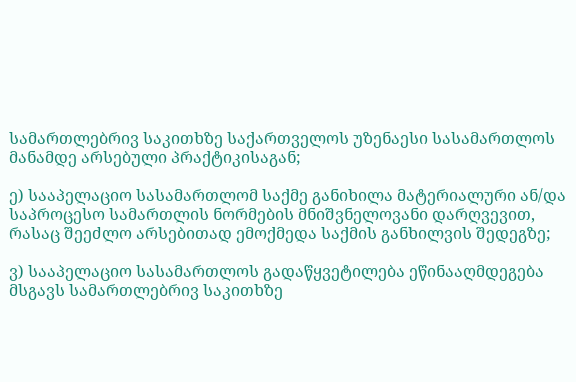სამართლებრივ საკითხზე საქართველოს უზენაესი სასამართლოს მანამდე არსებული პრაქტიკისაგან;

ე) სააპელაციო სასამართლომ საქმე განიხილა მატერიალური ან/და საპროცესო სამართლის ნორმების მნიშვნელოვანი დარღვევით, რასაც შეეძლო არსებითად ემოქმედა საქმის განხილვის შედეგზე;

ვ) სააპელაციო სასამართლოს გადაწყვეტილება ეწინააღმდეგება მსგავს სამართლებრივ საკითხზე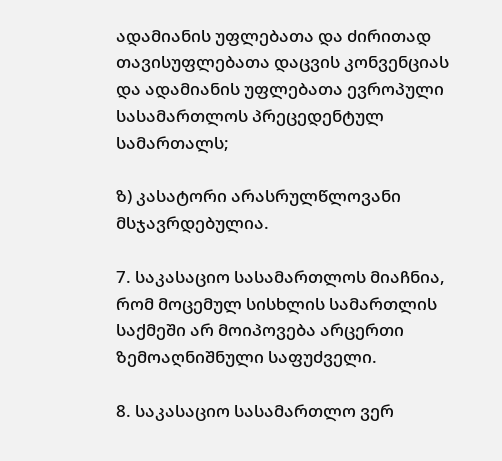ადამიანის უფლებათა და ძირითად თავისუფლებათა დაცვის კონვენციას და ადამიანის უფლებათა ევროპული სასამართლოს პრეცედენტულ სამართალს;

ზ) კასატორი არასრულწლოვანი მსჯავრდებულია.

7. საკასაციო სასამართლოს მიაჩნია, რომ მოცემულ სისხლის სამართლის საქმეში არ მოიპოვება არცერთი ზემოაღნიშნული საფუძველი.

8. საკასაციო სასამართლო ვერ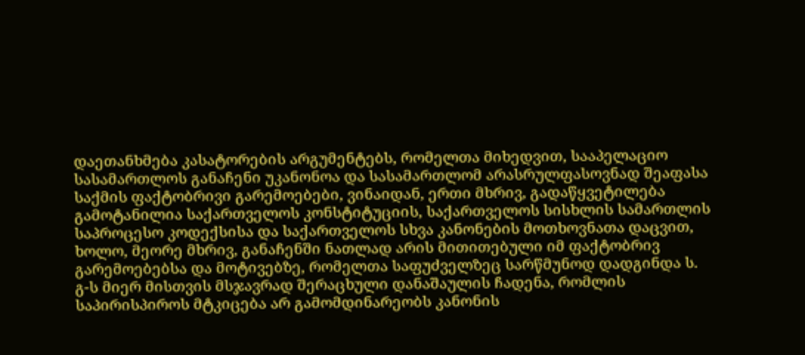დაეთანხმება კასატორების არგუმენტებს, რომელთა მიხედვით, სააპელაციო სასამართლოს განაჩენი უკანონოა და სასამართლომ არასრულფასოვნად შეაფასა საქმის ფაქტობრივი გარემოებები, ვინაიდან, ერთი მხრივ, გადაწყვეტილება გამოტანილია საქართველოს კონსტიტუციის, საქართველოს სისხლის სამართლის საპროცესო კოდექსისა და საქართველოს სხვა კანონების მოთხოვნათა დაცვით, ხოლო, მეორე მხრივ, განაჩენში ნათლად არის მითითებული იმ ფაქტობრივ გარემოებებსა და მოტივებზე, რომელთა საფუძველზეც სარწმუნოდ დადგინდა ს. გ-ს მიერ მისთვის მსჯავრად შერაცხული დანაშაულის ჩადენა, რომლის საპირისპიროს მტკიცება არ გამომდინარეობს კანონის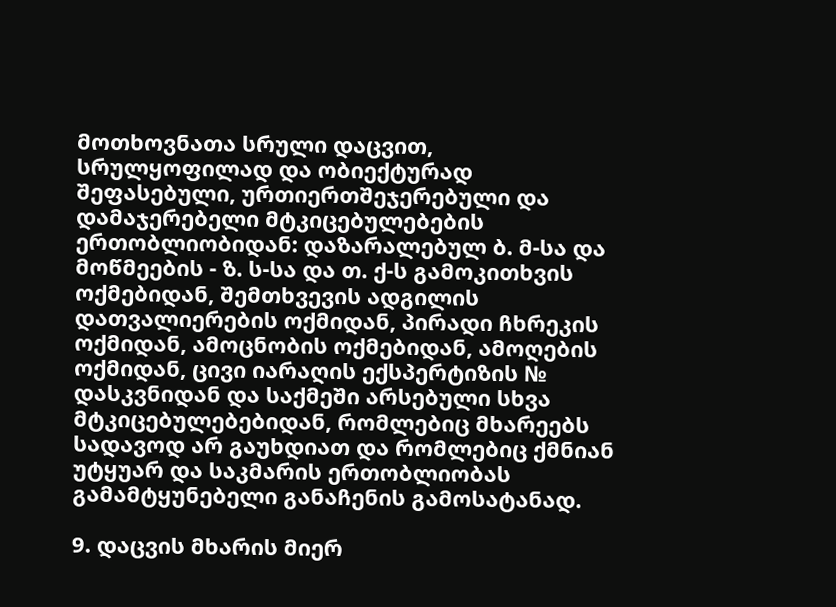მოთხოვნათა სრული დაცვით, სრულყოფილად და ობიექტურად შეფასებული, ურთიერთშეჯერებული და დამაჯერებელი მტკიცებულებების ერთობლიობიდან: დაზარალებულ ბ. მ-სა და მოწმეების - ზ. ს-სა და თ. ქ-ს გამოკითხვის ოქმებიდან, შემთხვევის ადგილის დათვალიერების ოქმიდან, პირადი ჩხრეკის ოქმიდან, ამოცნობის ოქმებიდან, ამოღების ოქმიდან, ცივი იარაღის ექსპერტიზის № დასკვნიდან და საქმეში არსებული სხვა მტკიცებულებებიდან, რომლებიც მხარეებს სადავოდ არ გაუხდიათ და რომლებიც ქმნიან უტყუარ და საკმარის ერთობლიობას გამამტყუნებელი განაჩენის გამოსატანად.

9. დაცვის მხარის მიერ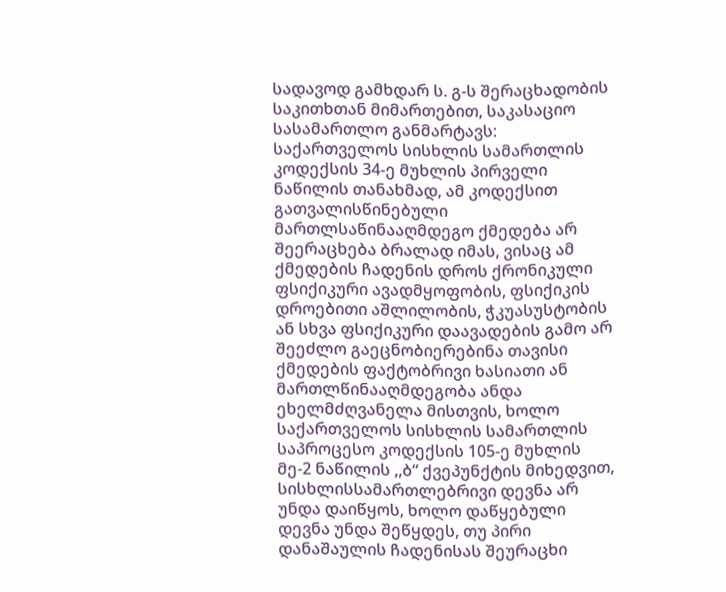სადავოდ გამხდარ ს. გ-ს შერაცხადობის საკითხთან მიმართებით, საკასაციო სასამართლო განმარტავს: საქართველოს სისხლის სამართლის კოდექსის 34-ე მუხლის პირველი ნაწილის თანახმად, ამ კოდექსით გათვალისწინებული მართლსაწინააღმდეგო ქმედება არ შეერაცხება ბრალად იმას, ვისაც ამ ქმედების ჩადენის დროს ქრონიკული ფსიქიკური ავადმყოფობის, ფსიქიკის დროებითი აშლილობის, ჭკუასუსტობის ან სხვა ფსიქიკური დაავადების გამო არ შეეძლო გაეცნობიერებინა თავისი ქმედების ფაქტობრივი ხასიათი ან მართლწინააღმდეგობა ანდა ეხელმძღვანელა მისთვის, ხოლო საქართველოს სისხლის სამართლის საპროცესო კოდექსის 105-ე მუხლის მე-2 ნაწილის ,,ბ“ ქვეპუნქტის მიხედვით, სისხლისსამართლებრივი დევნა არ უნდა დაიწყოს, ხოლო დაწყებული დევნა უნდა შეწყდეს, თუ პირი დანაშაულის ჩადენისას შეურაცხი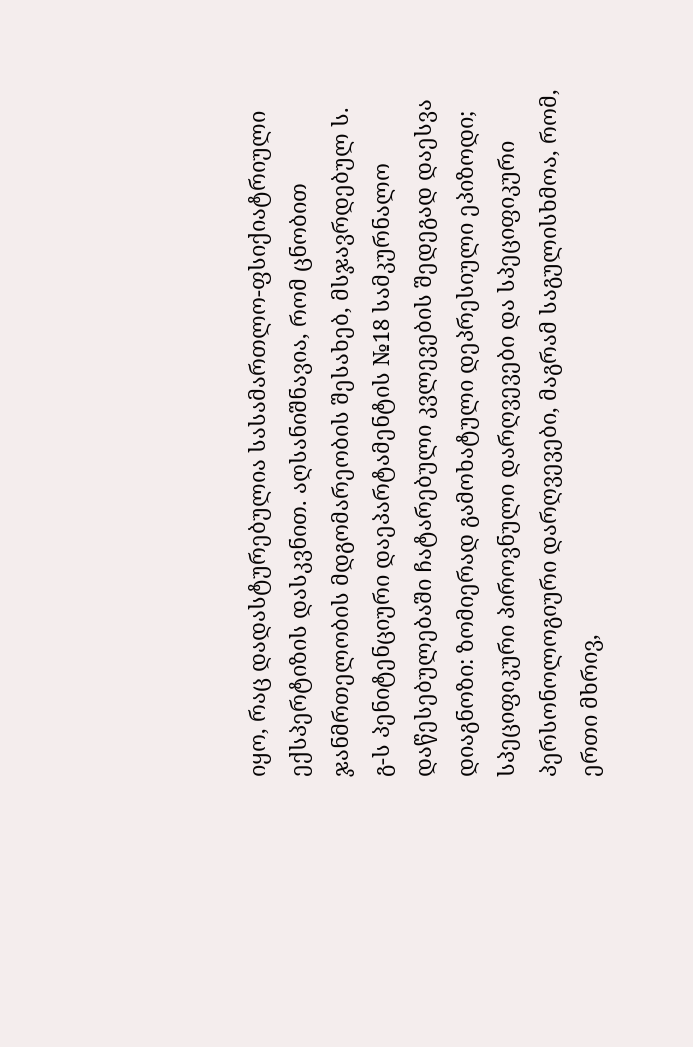იყო, რაც დადასტურებულია სასამართლო-ფსიქიატრიული ექსპერტიზის დასკვნით. აღსანიშნავია, რომ ცნობით ჯანმრთელობის მდგომარეობის შესახებ, მსჯავრდებულ ს. გ-ს პენიტენციური დაეპარტამენტის №18 სამკურნალო დაწესებულებაში ჩატარებული კვლევების შედეგად დაესვა დიაგნოზი: ზომიერად გამოხატული დეპრესიული ეპიზოდი; სპეციფიკური პიროვნული დარღვევები და სპეციფიკური პერსონოლოგიური დარღვევები, მაგრამ საგულისხმოა, რომ, ერთი მხრივ,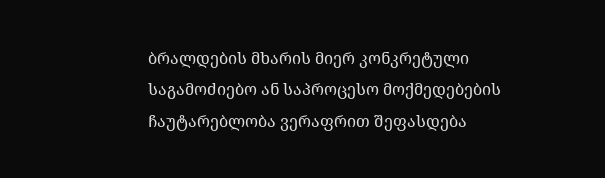ბრალდების მხარის მიერ კონკრეტული საგამოძიებო ან საპროცესო მოქმედებების ჩაუტარებლობა ვერაფრით შეფასდება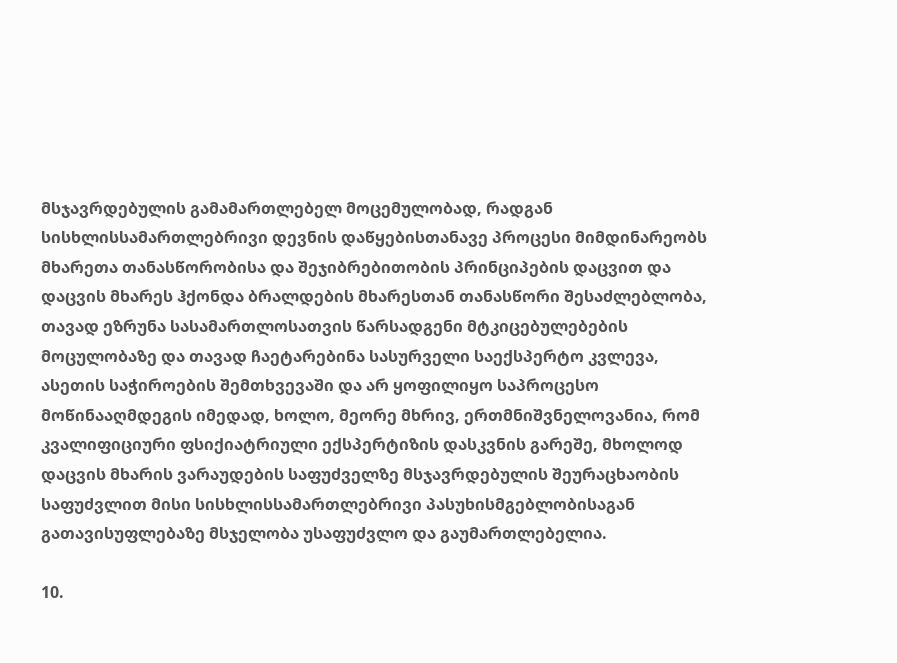მსჯავრდებულის გამამართლებელ მოცემულობად, რადგან სისხლისსამართლებრივი დევნის დაწყებისთანავე პროცესი მიმდინარეობს მხარეთა თანასწორობისა და შეჯიბრებითობის პრინციპების დაცვით და დაცვის მხარეს ჰქონდა ბრალდების მხარესთან თანასწორი შესაძლებლობა, თავად ეზრუნა სასამართლოსათვის წარსადგენი მტკიცებულებების მოცულობაზე და თავად ჩაეტარებინა სასურველი საექსპერტო კვლევა, ასეთის საჭიროების შემთხვევაში და არ ყოფილიყო საპროცესო მოწინააღმდეგის იმედად, ხოლო, მეორე მხრივ, ერთმნიშვნელოვანია, რომ კვალიფიციური ფსიქიატრიული ექსპერტიზის დასკვნის გარეშე, მხოლოდ დაცვის მხარის ვარაუდების საფუძველზე მსჯავრდებულის შეურაცხაობის საფუძვლით მისი სისხლისსამართლებრივი პასუხისმგებლობისაგან გათავისუფლებაზე მსჯელობა უსაფუძვლო და გაუმართლებელია.

10.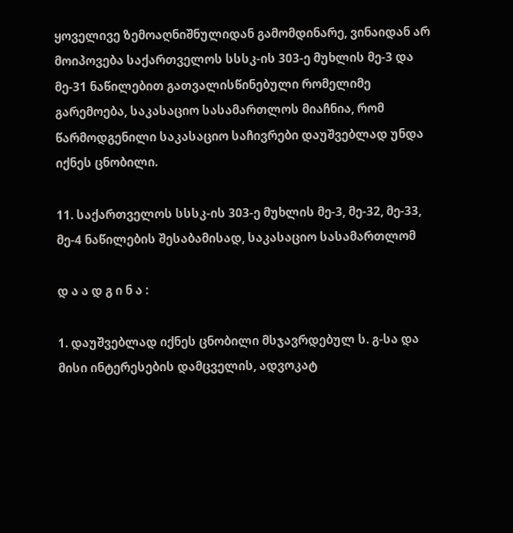ყოველივე ზემოაღნიშნულიდან გამომდინარე, ვინაიდან არ მოიპოვება საქართველოს სსსკ-ის 303-ე მუხლის მე-3 და მე-31 ნაწილებით გათვალისწინებული რომელიმე გარემოება, საკასაციო სასამართლოს მიაჩნია, რომ წარმოდგენილი საკასაციო საჩივრები დაუშვებლად უნდა იქნეს ცნობილი.

11. საქართველოს სსსკ-ის 303-ე მუხლის მე-3, მე-32, მე-33, მე-4 ნაწილების შესაბამისად, საკასაციო სასამართლომ

დ ა ა დ გ ი ნ ა :

1. დაუშვებლად იქნეს ცნობილი მსჯავრდებულ ს. გ-სა და მისი ინტერესების დამცველის, ადვოკატ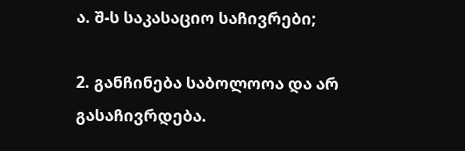ა. შ-ს საკასაციო საჩივრები;

2. განჩინება საბოლოოა და არ გასაჩივრდება.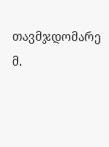თავმჯდომარე მ.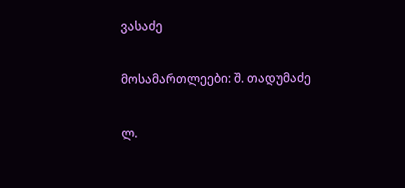ვასაძე

მოსამართლეები: შ. თადუმაძე

ლ.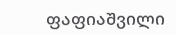ფაფიაშვილი